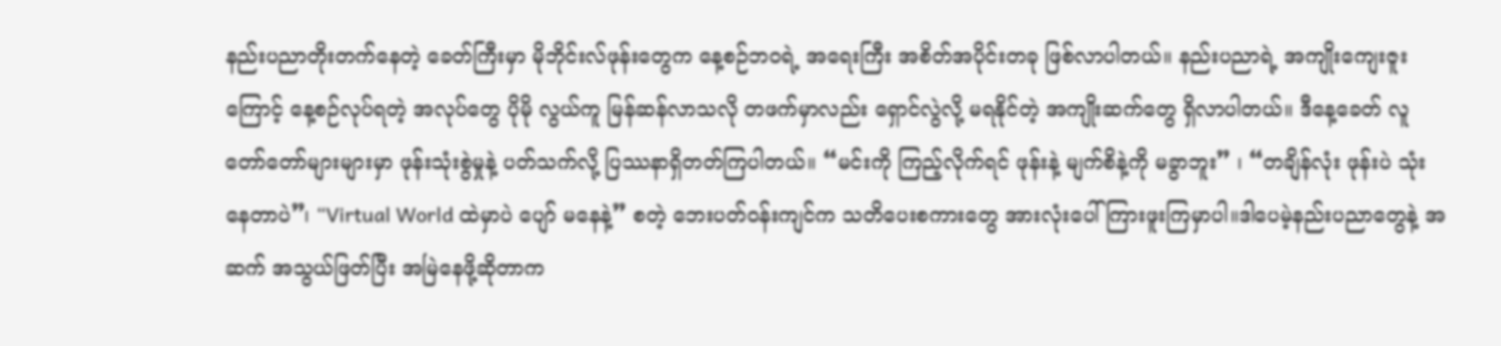နည်းပညာတိုးတက်နေတဲ့ ခေတ်ကြီးမှာ မိုဘိုင်းလ်ဖုန်းတွေက နေ့စဉ်ဘဝရဲ့ အရေးကြီး အစိတ်အပိုင်းတခု ဖြစ်လာပါတယ်။ နည်းပညာရဲ့ အကျိုးကျေးဇူးကြောင့် နေ့စဉ်လုပ်ရတဲ့ အလုပ်တွေ ပိုမို လွယ်ကူ မြန်ဆန်လာသလို တဖက်မှာလည်း ရှောင်လွဲလို့ မရနိုင်တဲ့ အကျိုးဆက်တွေ ရှိလာပါတယ်။ ဒီနေ့ခေတ် လူတော်တော်များများမှာ ဖုန်းသုံးစွဲမှုနဲ့ ပတ်သက်လို့ ပြဿနာရှိတတ်ကြပါတယ်။ “မင်းကို ကြည့်လိုက်ရင် ဖုန်းနဲ့ မျက်စိနဲ့ကို မခွာဘူး” ၊ “တချိန်လုံး ဖုန်းပဲ သုံးနေတာပဲ”၊ “Virtual World ထဲမှာပဲ ပျော် မနေနဲ့” စတဲ့ ဘေးပတ်ဝန်းကျင်က သတိပေးစကားတွေ အားလုံးပေါ်ကြားဖူးကြမှာပါ။ဒါပေမဲ့နည်းပညာတွေနဲ့ အဆက် အသွယ်ဖြတ်ပြီး အမြဲနေဖို့ဆိုတာက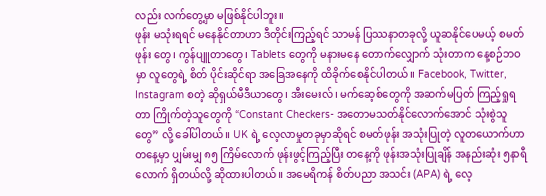လည်း လက်တွေ့မှာ မဖြစ်နိုင်ပါဘူး။
ဖုန်း မသုံးရရင် မနေနိုင်တာဟာ ဒီတိုင်းကြည့်ရင် သာမန် ပြဿနာတခုလို့ ယူဆနိုင်ပေမယ့် စမတ်ဖုန်း တွေ၊ ကွန်ပျူတာတွေ၊ Tablets တွေကို မနားမနေ တောက်လျှောက် သုံးတာက နေ့စဉ်ဘဝမှာ လူတွေရဲ့ စိတ် ပိုင်းဆိုင်ရာ အခြေအနေကို ထိခိုက်စေနိုင်ပါတယ်။ Facebook, Twitter, Instagram စတဲ့ ဆိုရှယ်မီဒီယာတွေ၊ အီးမေးလ်၊ မက်ဆေ့စ်တွေကို အဆက်မပြတ် ကြည့်ရှုရတာ ကြိုက်တဲ့သူတွေကို “Constant Checkers- အတောမသတ်နိုင်လောက်အောင် သုံးစွဲသူတွေ” လို့ ခေါ်ပါတယ်။ UK ရဲ့ လေ့လာမှုတခုမှာဆိုရင် စမတ်ဖုန်း အသုံးပြုတဲ့ လူတယောက်ဟာ တနေ့မှာ ပျှမ်းမျှ ၈၅ ကြိမ်လောက် ဖုန်းဖွင့်ကြည့်ပြီး တနေ့ကို ဖုန်းအသုံးပြုချိန် အနည်းဆုံး ၅နာရီ လောက် ရှိတယ်လို့ ဆိုထားပါတယ်။ အမေရိကန် စိတ်ပညာ အသင်း (APA) ရဲ့ လေ့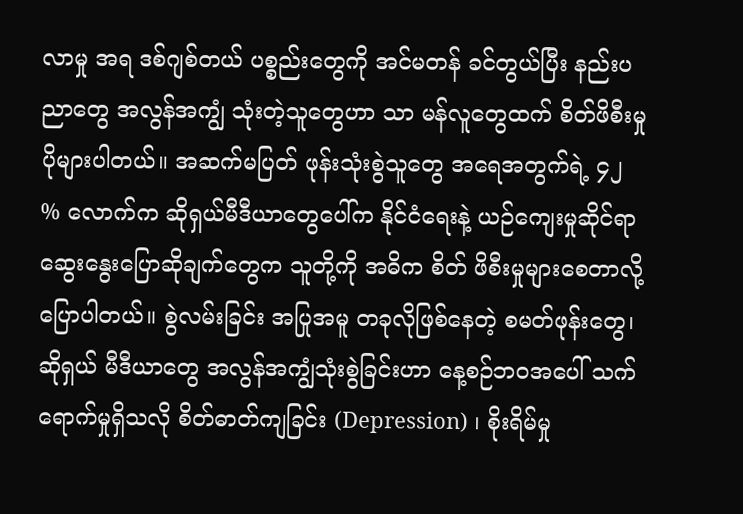လာမှု အရ ဒစ်ဂျစ်တယ် ပစ္စည်းတွေကို အင်မတန် ခင်တွယ်ပြီး နည်းပညာတွေ အလွန်အကျွံ သုံးတဲ့သူတွေဟာ သာ မန်လူတွေထက် စိတ်ဖိစီးမှု ပိုများပါတယ်။ အဆက်မပြတ် ဖုန်းသုံးစွဲသူတွေ အရေအတွက်ရဲ့ ၄၂ % လောက်က ဆိုရှယ်မီဒီယာတွေပေါ်က နိုင်ငံရေးနဲ့ ယဉ်ကျေးမှုဆိုင်ရာ ဆွေးနွေးပြောဆိုချက်တွေက သူတို့ကို အဓိက စိတ် ဖိစီးမှုများစေတာလို့ ပြောပါတယ်။ စွဲလမ်းခြင်း အပြုအမူ တခုလိုဖြစ်နေတဲ့ စမတ်ဖုန်းတွေ၊ ဆိုရှယ် မီဒီယာတွေ အလွန်အကျွံသုံးစွဲခြင်းဟာ နေ့စဉ်ဘဝအပေါ် သက်ရောက်မှုရှိသလို စိတ်ဓာတ်ကျခြင်း (Depression) ၊ စိုးရိမ်မှု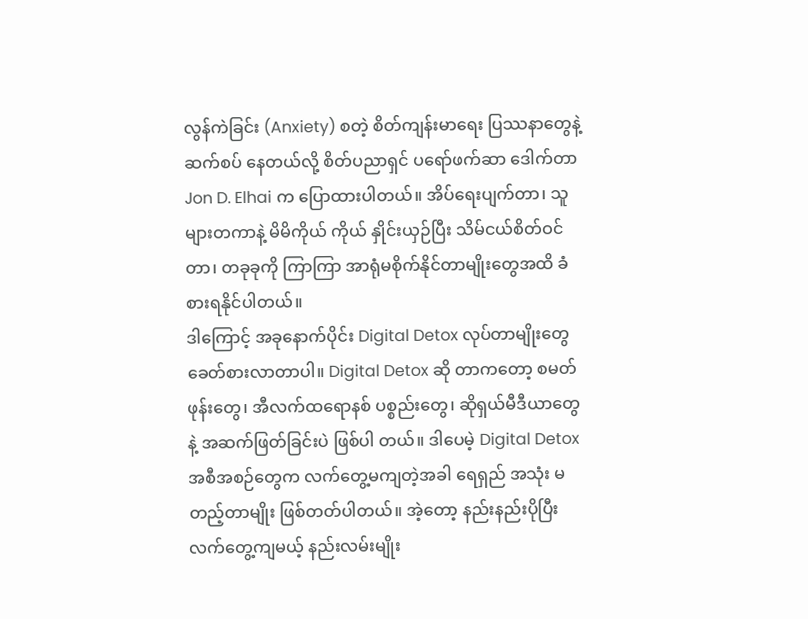လွန်ကဲခြင်း (Anxiety) စတဲ့ စိတ်ကျန်းမာရေး ပြဿနာတွေနဲ့ ဆက်စပ် နေတယ်လို့ စိတ်ပညာရှင် ပရော်ဖက်ဆာ ဒေါက်တာ Jon D. Elhai က ပြောထားပါတယ်။ အိပ်ရေးပျက်တာ၊ သူများတကာနဲ့ မိမိကိုယ် ကိုယ် နှိုင်းယှဉ်ပြီး သိမ်ငယ်စိတ်ဝင်တာ၊ တခုခုကို ကြာကြာ အာရုံမစိုက်နိုင်တာမျိုးတွေအထိ ခံစားရနိုင်ပါတယ်။
ဒါကြောင့် အခုနောက်ပိုင်း Digital Detox လုပ်တာမျိုးတွေ ခေတ်စားလာတာပါ။ Digital Detox ဆို တာကတော့ စမတ်ဖုန်းတွေ၊ အီလက်ထရောနစ် ပစ္စည်းတွေ၊ ဆိုရှယ်မီဒီယာတွေနဲ့ အဆက်ဖြတ်ခြင်းပဲ ဖြစ်ပါ တယ်။ ဒါပေမဲ့ Digital Detox အစီအစဉ်တွေက လက်တွေ့မကျတဲ့အခါ ရေရှည် အသုံး မတည့်တာမျိုး ဖြစ်တတ်ပါတယ်။ အဲ့တော့ နည်းနည်းပိုပြီး လက်တွေ့ကျမယ့် နည်းလမ်းမျိုး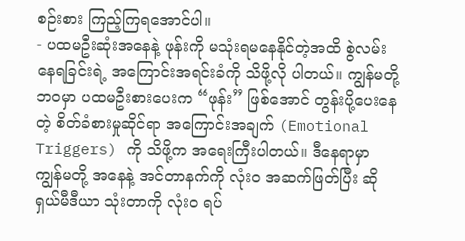စဉ်းစား ကြည့်ကြရအောင်ပါ။
- ပထမဦးဆုံးအနေနဲ့ ဖုန်းကို မသုံးရမနေနိုင်တဲ့အထိ စွဲလမ်းနေရခြင်းရဲ့ အကြောင်းအရင်းခံကို သိဖို့လို ပါတယ်။ ကျွန်မတို့ ဘဝမှာ ပထမဦးစားပေးက “ဖုန်း” ဖြစ်အောင် တွန်းပို့ပေးနေတဲ့ စိတ်ခံစားမှုဆိုင်ရာ အကြောင်းအချက် (Emotional Triggers) ကို သိဖို့က အရေးကြီးပါတယ်။ ဒီနေရာမှာ ကျွန်မတို့ အနေနဲ့ အင်တာနက်ကို လုံးဝ အဆက်ဖြတ်ပြီး ဆိုရှယ်မီဒီယာ သုံးတာကို လုံးဝ ရပ်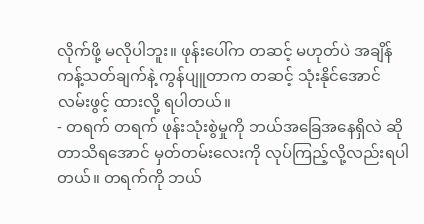လိုက်ဖို့ မလိုပါဘူး။ ဖုန်းပေါ်က တဆင့် မဟုတ်ပဲ အချိန်ကန့်သတ်ချက်နဲ့ ကွန်ပျူတာက တဆင့် သုံးနိုင်အောင် လမ်းဖွင့် ထားလို့ ရပါတယ်။
- တရက် တရက် ဖုန်းသုံးစွဲမှုကို ဘယ်အခြေအနေရှိလဲ ဆိုတာသိရအောင် မှတ်တမ်းလေးကို လုပ်ကြည့်လို့လည်းရပါတယ်။ တရက်ကို ဘယ်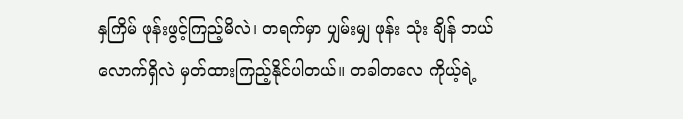နှကြိမ် ဖုန်းဖွင့်ကြည့်မိလဲ၊ တရက်မှာ ပျှမ်းမျှ ဖုန်း သုံး ချိန် ဘယ်လောက်ရှိလဲ မှတ်ထားကြည့်နိုင်ပါတယ်။ တခါတလေ ကိုယ့်ရဲ့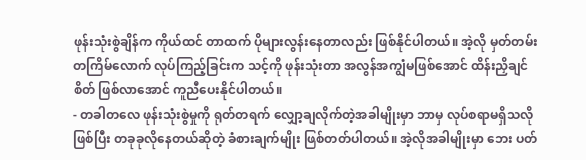ဖုန်းသုံးစွဲချိန်က ကိုယ်ထင် တာထက် ပိုများလွန်းနေတာလည်း ဖြစ်နိုင်ပါတယ်။ အဲ့လို မှတ်တမ်းတကြိမ်လောက် လုပ်ကြည့်ခြင်းက သင့်ကို ဖုန်းသုံးတာ အလွန်အကျွံမဖြစ်အောင် ထိန်းညှိချင်စိတ် ဖြစ်လာအောင် ကူညီပေးနိုင်ပါတယ်။
- တခါတလေ ဖုန်းသုံးစွဲမှုကို ရုတ်တရက် လျှော့ချလိုက်တဲ့အခါမျိုးမှာ ဘာမှ လုပ်စရာမရှိသလိုဖြစ်ပြီး တခုခုလိုနေတယ်ဆိုတဲ့ ခံစားချက်မျိုး ဖြစ်တတ်ပါတယ်။ အဲ့လိုအခါမျိုးမှာ ဘေး ပတ်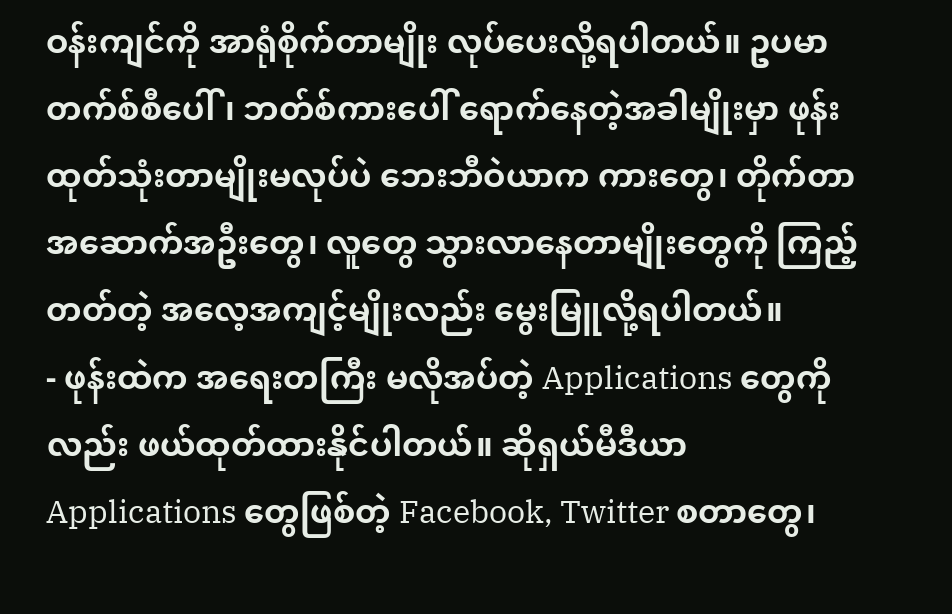ဝန်းကျင်ကို အာရုံစိုက်တာမျိုး လုပ်ပေးလို့ရပါတယ်။ ဥပမာ တက်စ်စီပေါ်၊ ဘတ်စ်ကားပေါ် ရောက်နေတဲ့အခါမျိုးမှာ ဖုန်းထုတ်သုံးတာမျိုးမလုပ်ပဲ ဘေးဘီဝဲယာက ကားတွေ၊ တိုက်တာ အဆောက်အဦးတွေ၊ လူတွေ သွားလာနေတာမျိုးတွေကို ကြည့်တတ်တဲ့ အလေ့အကျင့်မျိုးလည်း မွေးမြူလို့ရပါတယ်။
- ဖုန်းထဲက အရေးတကြီး မလိုအပ်တဲ့ Applications တွေကိုလည်း ဖယ်ထုတ်ထားနိုင်ပါတယ်။ ဆိုရှယ်မီဒီယာ Applications တွေဖြစ်တဲ့ Facebook, Twitter စတာတွေ၊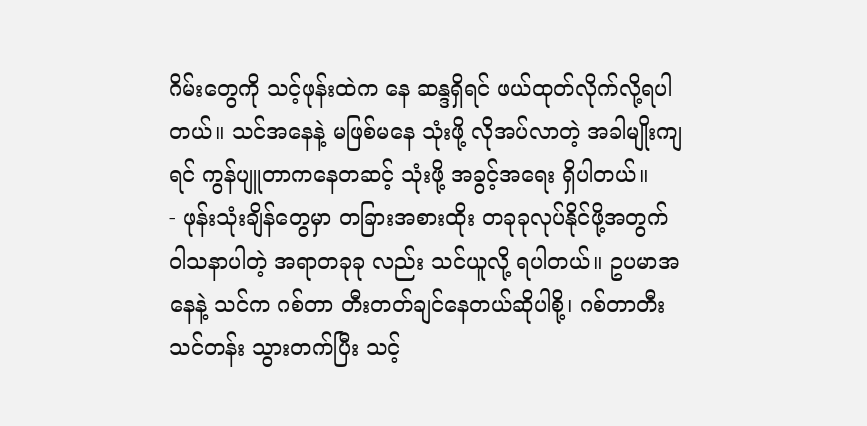ဂိမ်းတွေကို သင့်ဖုန်းထဲက နေ ဆန္ဒရှိရင် ဖယ်ထုတ်လိုက်လို့ရပါတယ်။ သင်အနေနဲ့ မဖြစ်မနေ သုံးဖို့ လိုအပ်လာတဲ့ အခါမျိုးကျရင် ကွန်ပျူတာကနေတဆင့် သုံးဖို့ အခွင့်အရေး ရှိပါတယ်။
- ဖုန်းသုံးချိန်တွေမှာ တခြားအစားထိုး တခုခုလုပ်နိုင်ဖို့အတွက် ဝါသနာပါတဲ့ အရာတခုခု လည်း သင်ယူလို့ ရပါတယ်။ ဥပမာအနေနဲ့ သင်က ဂစ်တာ တီးတတ်ချင်နေတယ်ဆိုပါစို့၊ ဂစ်တာတီး သင်တန်း သွားတက်ပြီး သင့်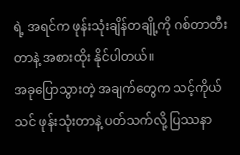ရဲ့ အရင်က ဖုန်းသုံးချိန်တချို့ကို ဂစ်တာတီးတာနဲ့ အစားထိုး နိုင်ပါတယ်။
အခုပြောသွားတဲ့ အချက်တွေက သင့်ကိုယ် သင် ဖုန်းသုံးတာနဲ့ ပတ်သက်လို့ ပြဿနာ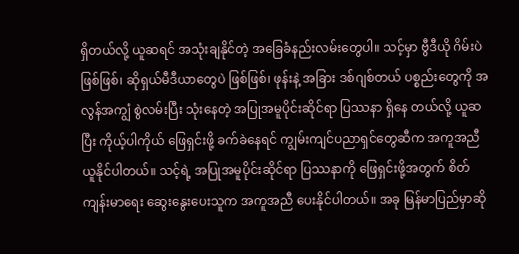ရှိတယ်လို့ ယူဆရင် အသုံးချနိုင်တဲ့ အခြေခံနည်းလမ်းတွေပါ။ သင့်မှာ ဗွီဒီယို ဂိမ်းပဲဖြစ်ဖြစ်၊ ဆိုရှယ်မီဒီယာတွေပဲ ဖြစ်ဖြစ်၊ ဖုန်းနဲ့ အခြား ဒစ်ဂျစ်တယ် ပစ္စည်းတွေကို အလွန်အကျွံ စွဲလမ်းပြီး သုံးနေတဲ့ အပြုအမူပိုင်းဆိုင်ရာ ပြဿနာ ရှိနေ တယ်လို့ ယူဆပြီး ကိုယ့်ပါကိုယ် ဖြေရှင်းဖို့ ခက်ခဲနေရင် ကျွမ်းကျင်ပညာရှင်တွေဆီက အကူအညီယူနိုင်ပါတယ်။ သင့်ရဲ့ အပြုအမူပိုင်းဆိုင်ရာ ပြဿနာကို ဖြေရှင်းဖို့အတွက် စိတ်ကျန်းမာရေး ဆွေးနွေးပေးသူက အကူအညီ ပေးနိုင်ပါတယ်။ အခု မြန်မာပြည်မှာဆို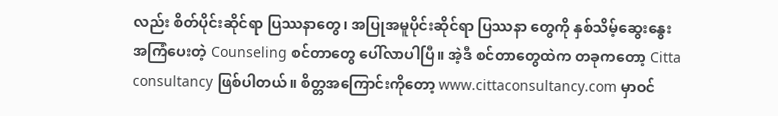လည်း စိတ်ပိုင်းဆိုင်ရာ ပြဿနာတွေ၊ အပြုအမူပိုင်းဆိုင်ရာ ပြဿနာ တွေကို နှစ်သိမ့်ဆွေးနွေး အကြံပေးတဲ့ Counseling စင်တာတွေ ပေါ်လာပါပြီ။ အဲ့ဒီ စင်တာတွေထဲက တခုကတော့ Citta consultancy ဖြစ်ပါတယ်။ စိတ္တအကြောင်းကိုတော့ www.cittaconsultancy.com မှာဝင်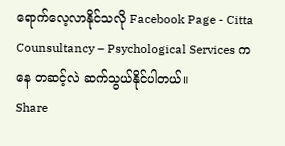ရောက်လေ့လာနိုင်သလို Facebook Page - Citta Counsultancy – Psychological Services ကနေ တဆင့်လဲ ဆက်သွယ်နိုင်ပါတယ်။
Share